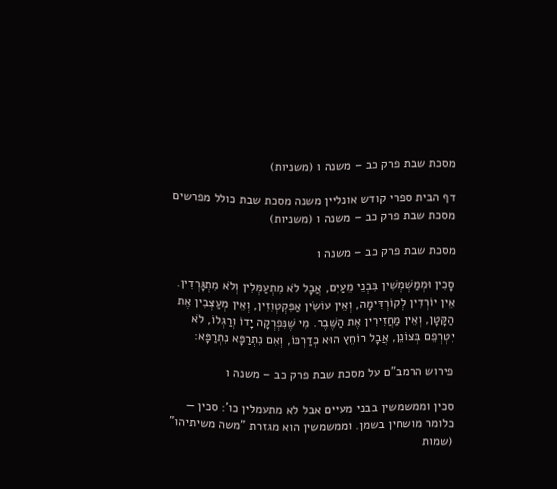מסכת שבת פרק כב – משנה ו (משניות)

דף הבית ספרי קודש אונליין משנה מסכת שבת כולל מפרשים מסכת שבת פרק כב – משנה ו (משניות)

מסכת שבת פרק כב – משנה ו

סָכִין וּמְמַשְׁמְשִׁין בִּבְנֵי מֵעַיִם, אֲבָל לֹא מִתְעַמְּלִין וְלֹא מִתְגָּרְדִין. אֵין יוֹרְדִין לְקוֹרְדִּימָה, וְאֵין עוֹשִׂין אַפִּקְטְוִזִין, וְאֵין מְעַצְּבִין אֶת הַקָּטָן, וְאֵין מַחֲזִירִין אֶת הַשֶּׁבֶר. מִי שֶׁנִּפְרְקָה יָדוֹ וְרַגְלוֹ, לֹא יִטְרְפֵם בְּצוֹנֵן, אֲבָל רוֹחֵץ הוּא כְדַרְכּוֹ, וְאִם נִתְרַפָּא נִתְרַפָּא:

פירוש הרמב"ם על מסכת שבת פרק כב – משנה ו

סכין וממשמשין בבני מעיים אבל לא מתעמלין כו': סכין — כלומר מושחין בשמן. וממשמשין הוא מגזרת "משה משיתיהו" (שמות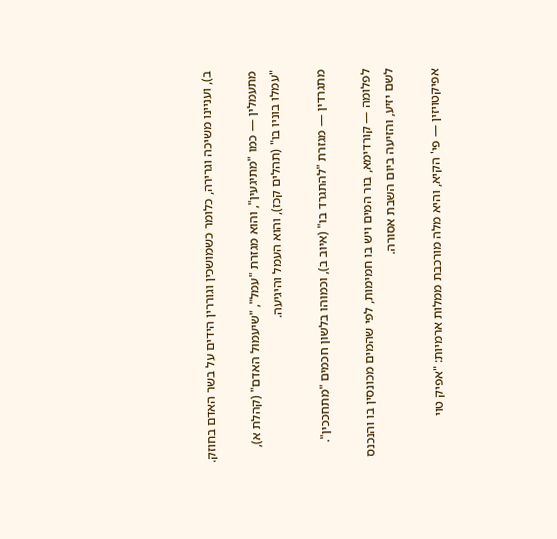ב), ועניינו משיכה וגרירה, כלומר כשמושכין וגוררין הידים על בשר האדם בחוזק.

מתעמלין — כמו "מתיגעין", והוא מגזרת "עמל", "שיעמול האדם" (קהלת א), "עמלו בוניו בו" (תהלים קכז), והוא העמל והיגיעה.

מתגרדין — מגזרת "להתגרד בו" (איוב ב), וכמוהו בלשון חכמים "מתחככין".

לפלומה — קורדימא, בור המים ויש בו חמימות, לפי שהמים מכונסין בו והנכנס לשם יזיע, והזיעה ביום השבת אסורה.

אפיקטויזין — פי' הקיא, והיא מלה מורכבת ממלות ארמיות: "אפיק טוי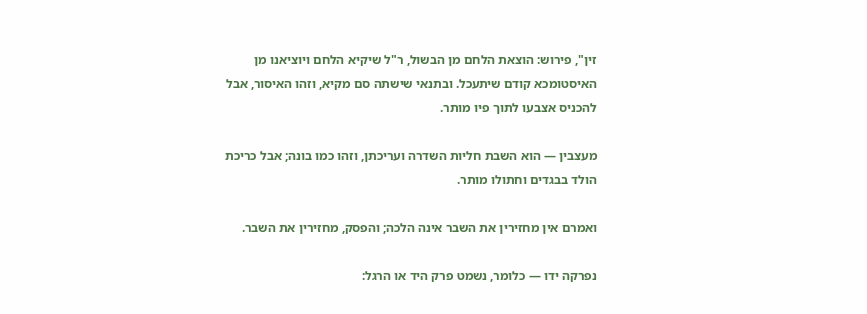זין", פירוש: הוצאת הלחם מן הבשול, ר"ל שיקיא הלחם ויוציאנו מן האיסטומכא קודם שיתעכל. ובתנאי שישתה סם מקיא, וזהו האיסור, אבל להכניס אצבעו לתוך פיו מותר.

מעצבין — הוא השבת חליות השדרה ועריכתן, וזהו כמו בונה; אבל כריכת הולד בבגדים וחתולו מותר.

ואמרם אין מחזירין את השבר אינה הלכה; והפסק, מחזירין את השבר.

נפרקה ידו — כלומר, נשמט פרק היד או הרגל: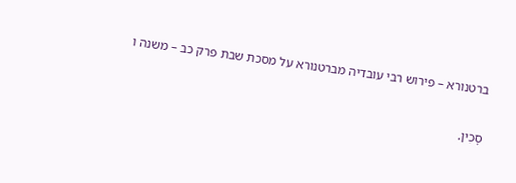ברטנורא – פירוש רבי עובדיה מברטנורא על מסכת שבת פרק כב – משנה ו

סָכִין.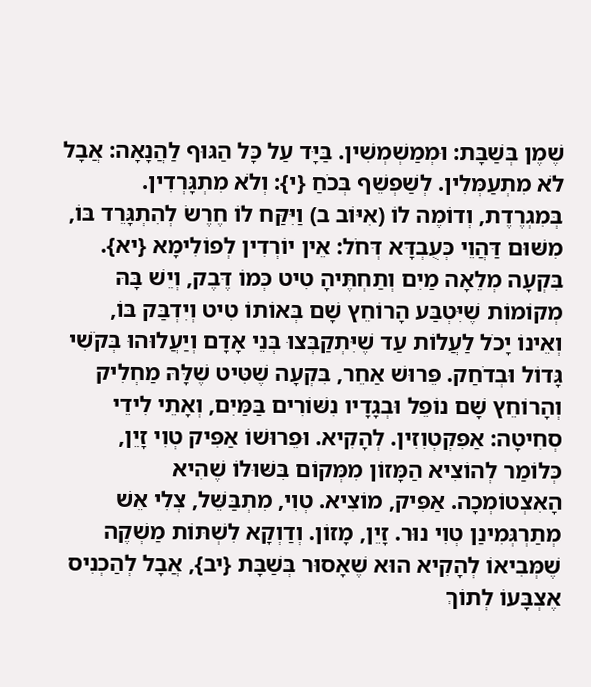שֶׁמֶן בְּשַׁבָּת: וּמְמַשְׁמְשִׁין. בַּיָּד עַל כָּל הַגּוּף לַהֲנָאָה: אֲבָל לֹא מִתְעַמְּלִין. לְשַׁפְשֵׁף בְּכֹחַ {י}: וְלֹא מִתְגָּרְדִין. בְּמִגְרֶדֶת, וְדוֹמֶה לוֹ (אִיּוֹב ב) וַיִּקַּח לוֹ חֶרֶשׂ לְהִתְגָּרֵד בּוֹ, מִשּׁוּם דַּהֲוֵי כְּעֻבְדָּא דְּחֹל: אֵין יוֹרְדִין לְפוֹלִימָא {יא}. בִּקְעָה מְלֵאָה מַיִם וְתַחְתֶּיהָ טִיט כְּמוֹ דֶּבֶק, וְיֵשׁ בָּהּ מְקוֹמוֹת שֶׁיִּטְבַּע הָרוֹחֵץ שָׁם בְּאוֹתוֹ טִיט וְיִדְבַּק בּוֹ, וְאֵינוֹ יָכֹל לַעֲלוֹת עַד שֶׁיִּתְקַבְּצוּ בְּנֵי אָדָם וְיַעֲלוּהוּ בְּקֹשִׁי גָּדוֹל וּבְדֹחַק. פֵּרוּשׁ אַחֵר, בִּקְעָה שֶׁטִּיט שֶׁלָּהּ מַחְלִיק וְהָרוֹחֵץ שָׁם נוֹפֵל וּבְגָדָיו נִשּׁוֹרִים בַּמַּיִם, וְאָתֵי לִידֵי סְחִיטָה: אַפִּקְטְוִזִין. לְהָקִיא. וּפֵרוּשׁוֹ אַפִּיק טְוִי זָיֵן, כְּלוֹמַר לְהוֹצִיא הַמָּזוֹן מִמְּקוֹם בִּשּׁוּלוֹ שֶׁהִיא הָאִצְטוֹמְכָה. אַפִּיק, מוֹצִיא. טְוִי, מִתְבַּשֵּׁל, צְלִי אֵשׁ מְתַרְגְּמִינַן טְוִי נוּר. זָיֵן, מָזוֹן. וְדַוְקָא לִשְׁתּוֹת מַשְׁקֶה שֶׁמְּבִיאוֹ לְהָקִיא הוּא שֶׁאָסוּר בְּשַׁבָּת {יב}, אֲבָל לְהַכְנִיס אֶצְבָּעוֹ לְתוֹךְ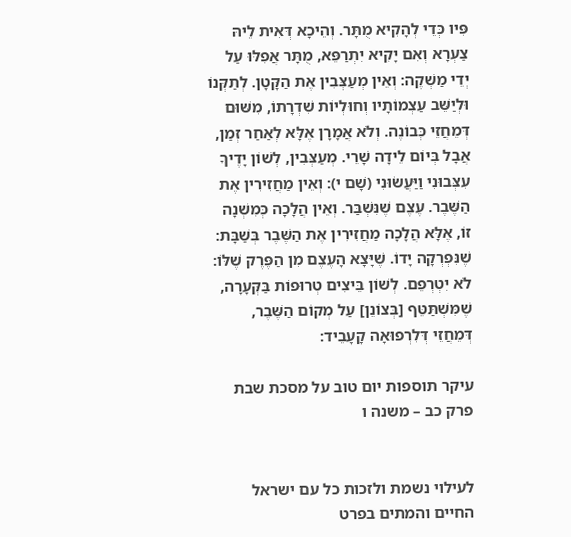פִּיו כְּדֵי לְהָקִיא מֻתָּר. וְהֵיכָא דְּאִית לֵיהּ צַעְרָא וְאִם יָקִיא יִתְרַפֵּא, מֻתָּר אֲפִלּוּ עַל יְדֵי מַשְׁקֶה: וְאֵין מְעַצְּבִין אֶת הַקָּטָן. לְתַקְּנוֹ וּלְיַשֵּׁב עַצְמוֹתָיו וְחוּלְיוֹת שִׁדְרָתוֹ, מִשּׁוּם דְּמֵחֲזֵי כְּבוֹנֶה. וְלֹא אֲמָרָן אֶלָּא לְאַחַר זְמַן, אֲבָל בְּיוֹם לֵידָה שָׁרֵי. מְעַצְּבִין, לְשׁוֹן יָדֶיךָ עִצְּבוּנִי וַיַּעֲשׂוּנִי (שָׁם י): וְאֵין מַחֲזִירִין אֶת הַשֶּׁבֶר. עֶצֶם שֶׁנִּשְׁבַּר. וְאֵין הֲלָכָה כְּמִשְׁנָה זוֹ, אֶלָּא הֲלָכָה מַחֲזִירִין אֶת הַשֶּׁבֶר בְּשַׁבָּת: שֶׁנִּפְרְקָה יָדוֹ. שֶׁיָּצָא הָעֶצֶם מִן הַפֶּרֶק שֶׁלּוֹ: לֹא יִטְרְפֵם. לְשׁוֹן בֵּיצִים טְרוּפוֹת בַּקְּעָרָה, שֶׁמִּשְׁתַּטֵּף [בְּצוֹנֵן] עַל מְקוֹם הַשֶּׁבֶר, דְּמֵחֲזֵי דְּלִרְפוּאָה קָעָבֵיד:

עיקר תוספות יום טוב על מסכת שבת פרק כב – משנה ו


לעילוי נשמת ולזכות כל עם ישראל החיים והמתים בפרט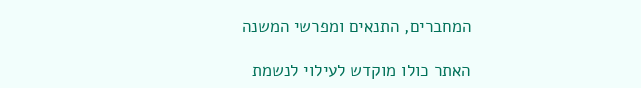המחברים, התנאים ומפרשי המשנה

האתר כולו מוקדש לעילוי לנשמת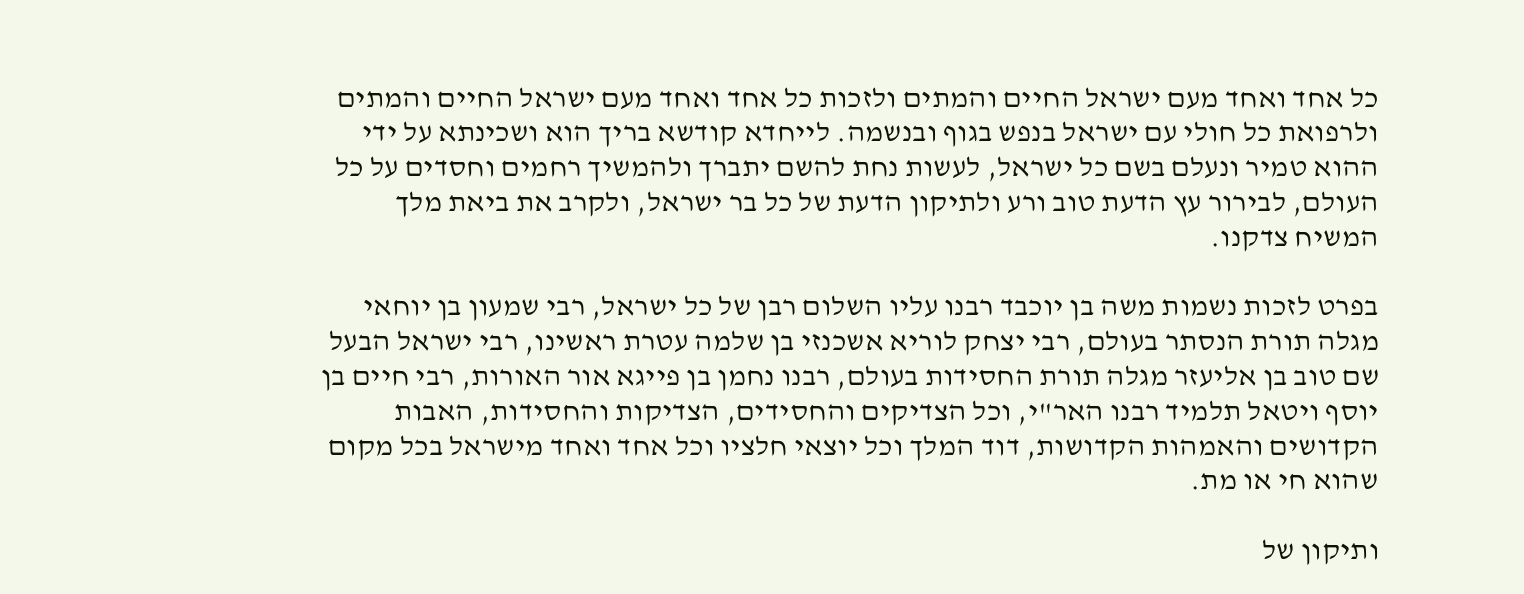כל אחד ואחד מעם ישראל החיים והמתים ולזכות כל אחד ואחד מעם ישראל החיים והמתים ולרפואת כל חולי עם ישראל בנפש בגוף ובנשמה. לייחדא קודשא בריך הוא ושכינתא על ידי ההוא טמיר ונעלם בשם כל ישראל, לעשות נחת להשם יתברך ולהמשיך רחמים וחסדים על כל העולם, לבירור עץ הדעת טוב ורע ולתיקון הדעת של כל בר ישראל, ולקרב את ביאת מלך המשיח צדקנו.

בפרט לזכות נשמות משה בן יוכבד רבנו עליו השלום רבן של כל ישראל, רבי שמעון בן יוחאי מגלה תורת הנסתר בעולם, רבי יצחק לוריא אשכנזי בן שלמה עטרת ראשינו, רבי ישראל הבעל שם טוב בן אליעזר מגלה תורת החסידות בעולם, רבנו נחמן בן פייגא אור האורות, רבי חיים בן יוסף ויטאל תלמיד רבנו האר"י, וכל הצדיקים והחסידים, הצדיקות והחסידות, האבות הקדושים והאמהות הקדושות, דוד המלך וכל יוצאי חלציו וכל אחד ואחד מישראל בכל מקום שהוא חי או מת.

ותיקון של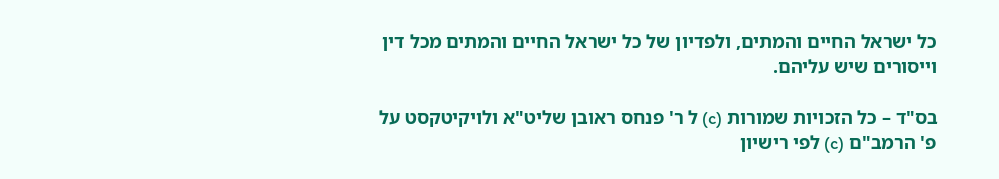כל ישראל החיים והמתים, ולפדיון של כל ישראל החיים והמתים מכל דין וייסורים שיש עליהם.

בס"ד – כל הזכויות שמורות (c) ל ר' פנחס ראובן שליט"א ולויקיטקסט על פ' הרמב"ם (c) לפי רישיון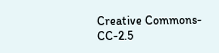Creative Commons-CC-2.5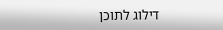דילוג לתוכן